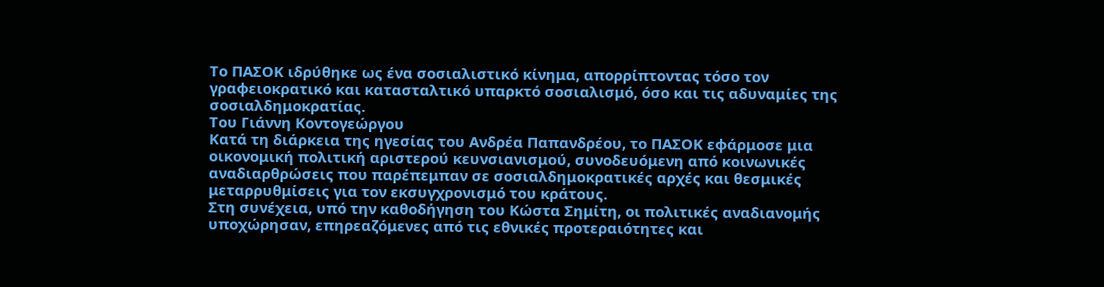Το ΠΑΣΟΚ ιδρύθηκε ως ένα σοσιαλιστικό κίνημα, απορρίπτοντας τόσο τον γραφειοκρατικό και κατασταλτικό υπαρκτό σοσιαλισμό, όσο και τις αδυναμίες της σοσιαλδημοκρατίας.
Του Γιάννη Κοντογεώργου
Κατά τη διάρκεια της ηγεσίας του Ανδρέα Παπανδρέου, το ΠΑΣΟΚ εφάρμοσε μια οικονομική πολιτική αριστερού κευνσιανισμού, συνοδευόμενη από κοινωνικές αναδιαρθρώσεις που παρέπεμπαν σε σοσιαλδημοκρατικές αρχές και θεσμικές μεταρρυθμίσεις για τον εκσυγχρονισμό του κράτους.
Στη συνέχεια, υπό την καθοδήγηση του Κώστα Σημίτη, οι πολιτικές αναδιανομής υποχώρησαν, επηρεαζόμενες από τις εθνικές προτεραιότητες και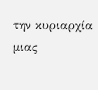την κυριαρχία μιας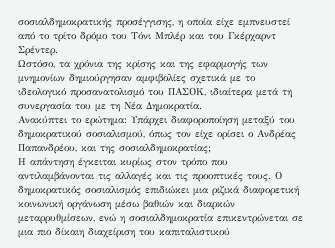σοσιαλδημοκρατικής προσέγγισης, η οποία είχε εμπνευστεί από το τρίτο δρόμο του Τόνι Μπλέρ και του Γκέρχαρντ Σρέντερ.
Ωστόσο, τα χρόνια της κρίσης και της εφαρμογής των μνημονίων δημιούργησαν αμφιβολίες σχετικά με το ιδεολογικό προσανατολισμό του ΠΑΣΟΚ, ιδιαίτερα μετά τη συνεργασία του με τη Νέα Δημοκρατία.
Ανακύπτει το ερώτημα: Υπάρχει διαφοροποίηση μεταξύ του δημοκρατικού σοσιαλισμού, όπως τον είχε ορίσει ο Ανδρέας Παπανδρέου, και της σοσιαλδημοκρατίας;
Η απάντηση έγκειται κυρίως στον τρόπο που αντιλαμβάνονται τις αλλαγές και τις προοπτικές τους. Ο δημοκρατικός σοσιαλισμός επιδιώκει μια ριζικά διαφορετική κοινωνική οργάνωση μέσω βαθιών και διαρκών μεταρρυθμίσεων, ενώ η σοσιαλδημοκρατία επικεντρώνεται σε μια πιο δίκαιη διαχείριση του καπιταλιστικού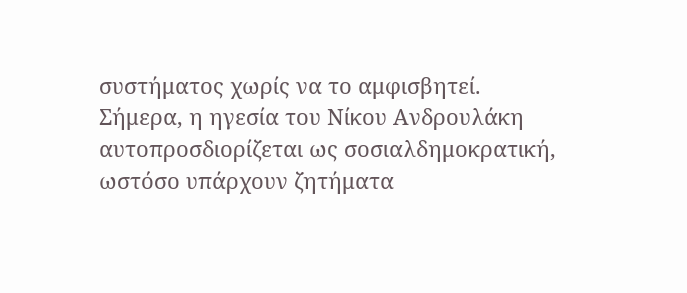συστήματος χωρίς να το αμφισβητεί.
Σήμερα, η ηγεσία του Νίκου Ανδρουλάκη αυτοπροσδιορίζεται ως σοσιαλδημοκρατική, ωστόσο υπάρχουν ζητήματα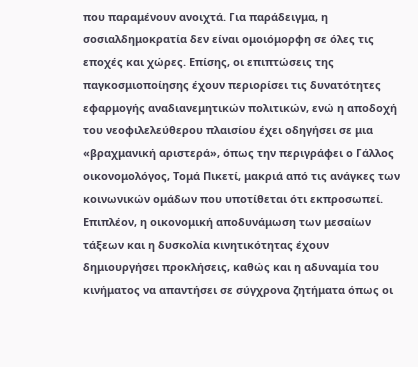που παραμένουν ανοιχτά. Για παράδειγμα, η σοσιαλδημοκρατία δεν είναι ομοιόμορφη σε όλες τις εποχές και χώρες. Επίσης, οι επιπτώσεις της παγκοσμιοποίησης έχουν περιορίσει τις δυνατότητες εφαρμογής αναδιανεμητικών πολιτικών, ενώ η αποδοχή του νεοφιλελεύθερου πλαισίου έχει οδηγήσει σε μια «βραχμανική αριστερά», όπως την περιγράφει ο Γάλλος οικονομολόγος, Τομά Πικετί, μακριά από τις ανάγκες των κοινωνικών ομάδων που υποτίθεται ότι εκπροσωπεί.
Επιπλέον, η οικονομική αποδυνάμωση των μεσαίων τάξεων και η δυσκολία κινητικότητας έχουν δημιουργήσει προκλήσεις, καθώς και η αδυναμία του κινήματος να απαντήσει σε σύγχρονα ζητήματα όπως οι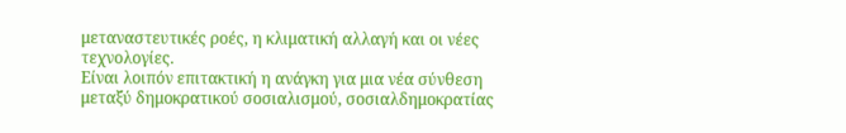μεταναστευτικές ροές, η κλιματική αλλαγή και οι νέες τεχνολογίες.
Είναι λοιπόν επιτακτική η ανάγκη για μια νέα σύνθεση μεταξύ δημοκρατικού σοσιαλισμού, σοσιαλδημοκρατίας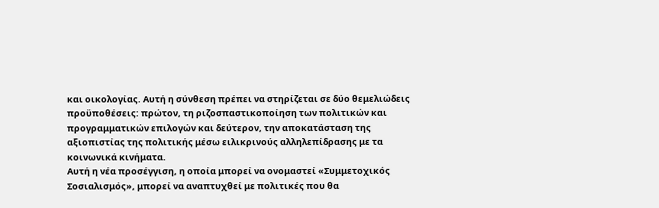και οικολογίας. Αυτή η σύνθεση πρέπει να στηρίζεται σε δύο θεμελιώδεις προϋποθέσεις: πρώτον, τη ριζοσπαστικοποίηση των πολιτικών και προγραμματικών επιλογών και δεύτερον, την αποκατάσταση της αξιοπιστίας της πολιτικής μέσω ειλικρινούς αλληλεπίδρασης με τα κοινωνικά κινήματα.
Αυτή η νέα προσέγγιση, η οποία μπορεί να ονομαστεί «Συμμετοχικός Σοσιαλισμός», μπορεί να αναπτυχθεί με πολιτικές που θα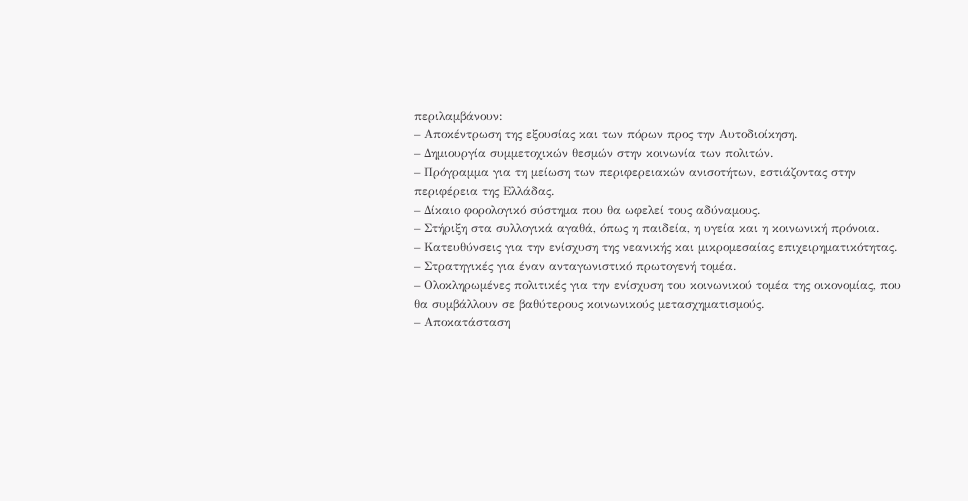περιλαμβάνουν:
– Αποκέντρωση της εξουσίας και των πόρων προς την Αυτοδιοίκηση.
– Δημιουργία συμμετοχικών θεσμών στην κοινωνία των πολιτών.
– Πρόγραμμα για τη μείωση των περιφερειακών ανισοτήτων, εστιάζοντας στην περιφέρεια της Ελλάδας.
– Δίκαιο φορολογικό σύστημα που θα ωφελεί τους αδύναμους.
– Στήριξη στα συλλογικά αγαθά, όπως η παιδεία, η υγεία και η κοινωνική πρόνοια.
– Κατευθύνσεις για την ενίσχυση της νεανικής και μικρομεσαίας επιχειρηματικότητας.
– Στρατηγικές για έναν ανταγωνιστικό πρωτογενή τομέα.
– Ολοκληρωμένες πολιτικές για την ενίσχυση του κοινωνικού τομέα της οικονομίας, που θα συμβάλλουν σε βαθύτερους κοινωνικούς μετασχηματισμούς.
– Αποκατάσταση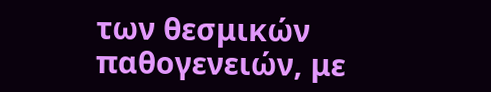των θεσμικών παθογενειών, με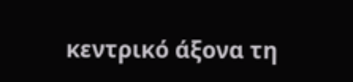κεντρικό άξονα τη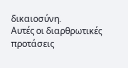δικαιοσύνη.
Αυτές οι διαρθρωτικές προτάσεις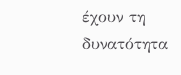έχουν τη δυνατότητα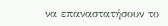να επαναστατήσουν το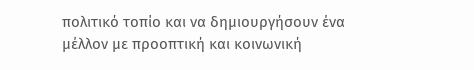πολιτικό τοπίο και να δημιουργήσουν ένα μέλλον με προοπτική και κοινωνική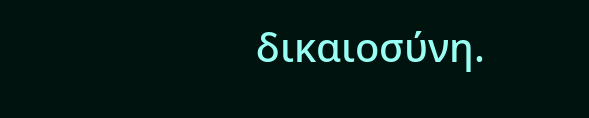δικαιοσύνη.